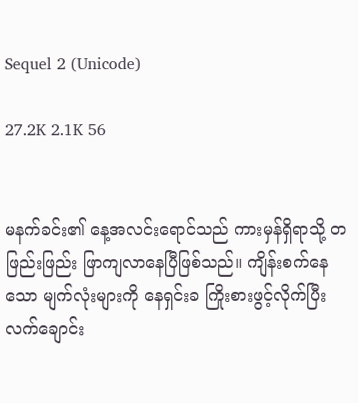Sequel 2 (Unicode)

27.2K 2.1K 56


မနက်ခင်း၏ နေ့အလင်းရောင်သည် ကားမှန်ရှိရာသို့ တဖြည်းဖြည်း ဖြာကျလာနေပြီဖြစ်သည်။ ကျိန်းစက်နေသော မျက်လုံးများကို နေရှင်းခ ကြိုးစားဖွင့်လိုက်ပြီး လက်ချောင်း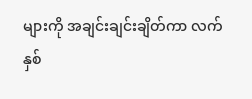များကို အချင်းချင်းချိတ်ကာ လက်နှစ်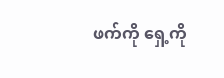ဖက်ကို ရှေ့ကို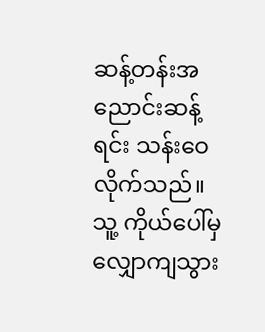ဆန့်တန်းအညောင်းဆန့်ရင်း သန်းဝေလိုက်သည်။ သူ့ ကိုယ်ပေါ်မှ လျှောကျသွား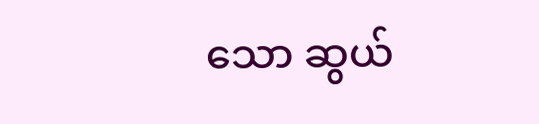သော ဆွယ်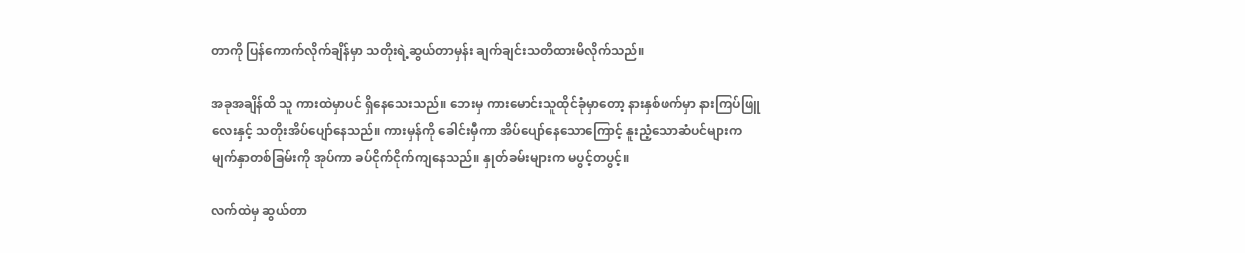တာကို ပြန်ကောက်လိုက်ချိန်မှာ သတိုးရဲ့ဆွယ်တာမှန်း ချက်ချင်းသတိထားမိလိုက်သည်။

အခုအချိန်ထိ သူ ကားထဲမှာပင် ရှိနေသေးသည်။ ဘေးမှ ကားမောင်းသူထိုင်ခုံမှာတော့ နားနှစ်ဖက်မှာ နားကြပ်ဖြူလေးနှင့် သတိုးအိပ်ပျော်နေသည်။ ကားမှန်ကို ခေါင်းမှီကာ အိပ်ပျော်နေသောကြောင့် နူးညံ့သောဆံပင်များက မျက်နှာတစ်ခြမ်းကို အုပ်ကာ ခပ်ငိုက်ငိုက်ကျနေသည်။ နှုတ်ခမ်းများက မပွင့်တပွင့်။

လက်ထဲမှ ဆွယ်တာ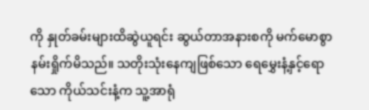ကို နှုတ်ခမ်းများထိဆွဲယူရင်း ဆွယ်တာအနားစကို မက်မောစွာ နမ်းရှိုက်မိသည်။ သတိုးသုံးနေကျဖြစ်သော ရေမွှေးနံ့နှင့်ရောသော ကိုယ်သင်းနံ့က သူ့အာရုံ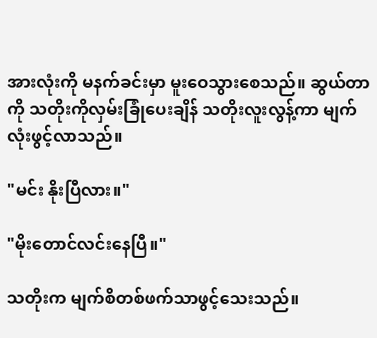အားလုံးကို မနက်ခင်းမှာ မူးဝေသွားစေသည်။ ဆွယ်တာကို သတိုးကိုလှမ်းခြုံပေးချိန် သတိုးလူးလွန့်ကာ မျက်လုံးဖွင့်လာသည်။

"မင်း နိုးပြီလား။"

"မိုးတောင်လင်းနေပြီ။"

သတိုးက မျက်စိတစ်ဖက်သာဖွင့်သေးသည်။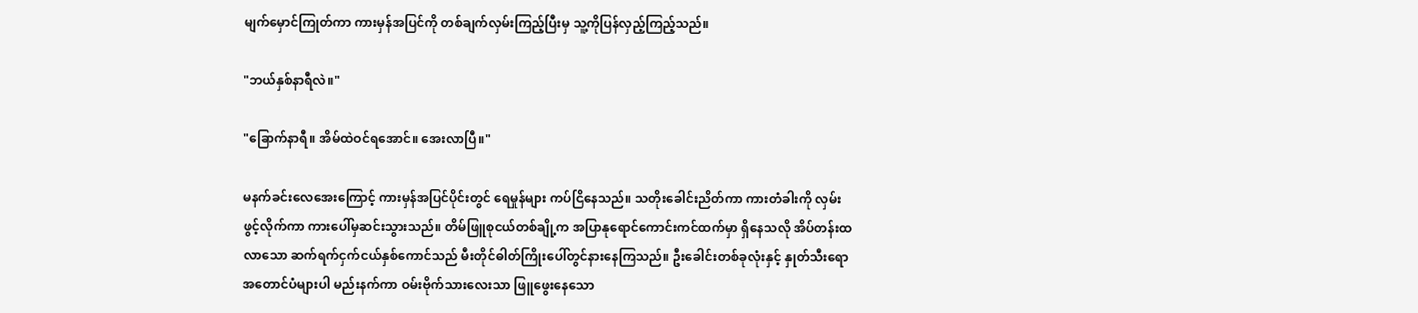မျက်မှောင်ကြုတ်ကာ ကားမှန်အပြင်ကို တစ်ချက်လှမ်းကြည့်ပြီးမှ သူ့ကိုပြန်လှည့်ကြည့်သည်။

"ဘယ်နှစ်နာရီလဲ။"

"ခြောက်နာရီ။ အိမ်ထဲဝင်ရအောင်။ အေးလာပြီ။"

မနက်ခင်းလေအေးကြောင့် ကားမှန်အပြင်ပိုင်းတွင် ရေမှုန်များ ကပ်ငြိနေသည်။ သတိုးခေါင်းညိတ်ကာ ကားတံခါးကို လှမ်းဖွင့်လိုက်ကာ ကားပေါ်မှဆင်းသွားသည်။ တိမ်ဖြူစုငယ်တစ်ချို့က အပြာနုရောင်ကောင်းကင်ထက်မှာ ရှိနေသလို အိပ်တန်းထလာသော ဆက်ရက်ငှက်ငယ်နှစ်ကောင်သည် မီးတိုင်ဓါတ်ကြိုးပေါ်တွင်နားနေကြသည်။ ဦးခေါင်းတစ်ခုလုံးနှင့် နှုတ်သီးရော အတောင်ပံများပါ မည်းနက်ကာ ဝမ်းဗိုက်သားလေးသာ ဖြူဖွေးနေသော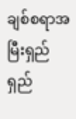ချစ်စရာအမြီးရှည်ရှည်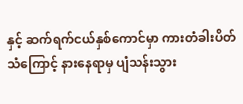နှင့် ဆက်ရက်ငယ်နှစ်ကောင်မှာ ကားတံခါးပိတ်သံကြောင့် နားနေရာမှ ပျံသန်းသွား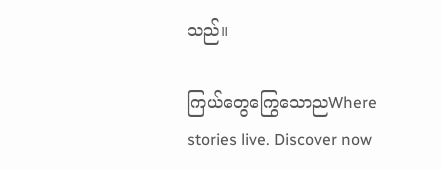သည်။

ကြယ်တွေကြွေသောညWhere stories live. Discover now